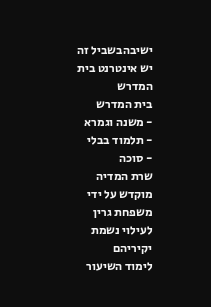ישיבהבשביל זה יש אינטרנט בית המדרש
בית המדרש
- משנה וגמרא
- תלמוד בבלי
- סוכה
שרת המדיה מוקדש על ידי משפחת גרין לעילוי נשמת יקיריהם
לימוד השיעור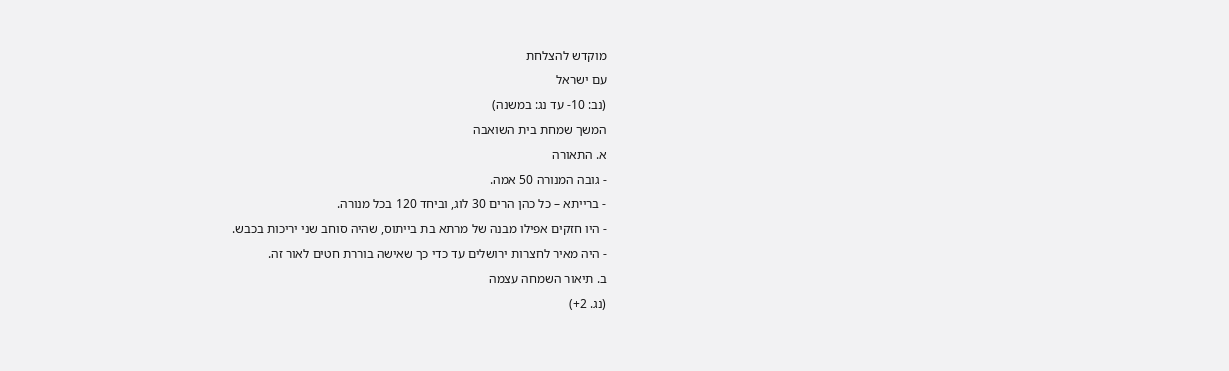מוקדש להצלחת
עם ישראל
(נב: 10- עד נג: במשנה)
המשך שמחת בית השואבה
א. התאורה
- גובה המנורה 50 אמה.
- ברייתא – כל כהן הרים 30 לוג, וביחד 120 בכל מנורה.
- היו חזקים אפילו מבנה של מרתא בת בייתוס, שהיה סוחב שני יריכות בכבש.
- היה מאיר לחצרות ירושלים עד כדי כך שאישה בוררת חטים לאור זה.
ב. תיאור השמחה עצמה
(נג. 2+)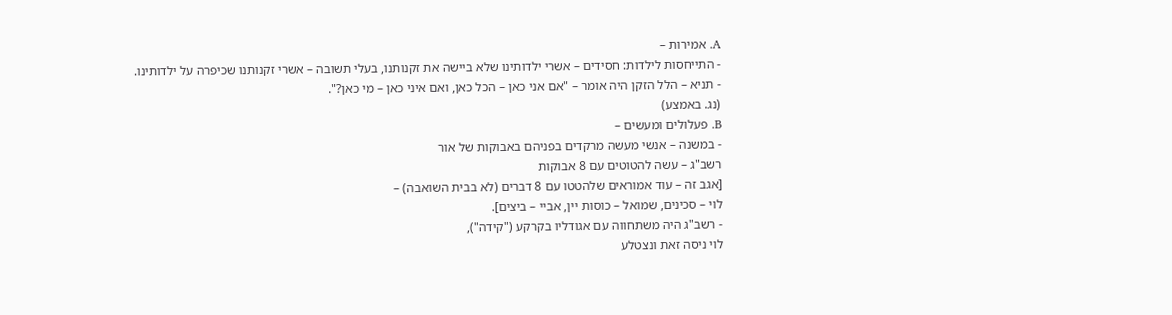A. אמירות –
- התייחסות לילדות: חסידים – אשרי ילדותינו שלא ביישה את זקנותנו, בעלי תשובה – אשרי זקנותנו שכיפרה על ילדותינו.
- תניא – הלל הזקן היה אומר – "אם אני כאן – הכל כאן, ואם איני כאן – מי כאן?".
(נג. באמצע)
B. פעלולים ומעשים –
- במשנה – אנשי מעשה מרקדים בפניהם באבוקות של אור
רשב"ג – עשה להטוטים עם 8 אבוקות
[אגב זה – עוד אמוראים שלהטטו עם 8 דברים (לא בבית השואבה) –
לוי – סכינים, שמואל – כוסות יין, אביי – ביצים].
- רשב"ג היה משתחווה עם אגודליו בקרקע ("קידה"),
לוי ניסה זאת ונצטלע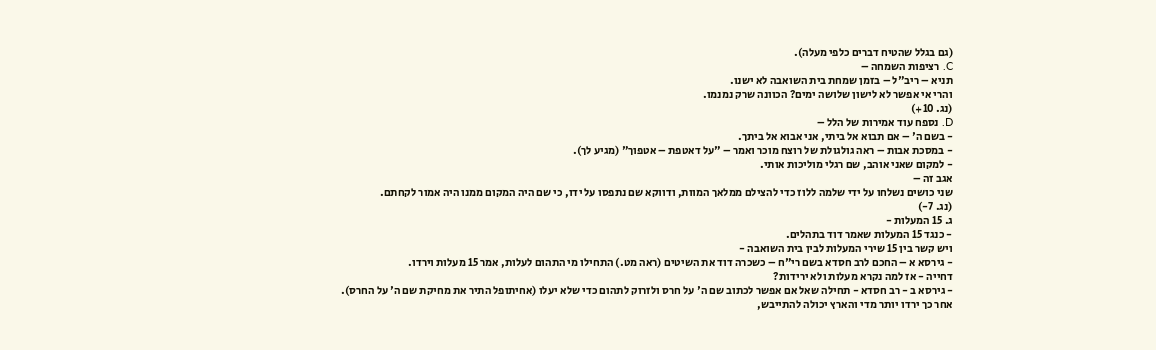(גם בגלל שהטיח דברים כלפי מעלה).
C. רציפות השמחה –
תניא – ריב"ל – בזמן שמחת בית השואבה לא ישנו.
והרי אי אפשר לא לישון שלושה ימים? הכוונה שרק נמנמו.
(נג. 10+)
D. נספח עוד אמירות של הלל –
- בשם ה' – אם תבוא אל ביתי, אני אבוא אל ביתך.
- במסכת אבות – ראה גולגולת של רוצח מוכר ואמר – "על דאטפת – אטפוך" (מגיע לך).
- למקום שאני אוהב, שם רגלי מוליכות אותי.
אגב זה –
שני כושים נשלחו על ידי שלמה ללוז כדי להצילם ממלאך המוות, ודווקא שם נתפסו על ידו, כי שם היה המקום ממנו היה אמור לקחתם.
(נג. 7-)
ג. 15 המעלות -
- כנגד 15 המעלות שאמר דוד בתהלים.
ויש קשר בין 15 שירי המעלות לבין בית השואבה -
- גירסא א – החכם לרב חסדא בשם רי"ח – כשכרה דוד את השיטים (ראה מט.) התחילו מי התהום לעלות, אמר 15 מעלות וירדו.
דחייה - אז למה נקרא מעלות ולא ירידות?
- גירסא ב - רב חסדא - תחילה שאל אם אפשר לכתוב שם ה' על חרס ולזרוק לתהום כדי שלא יעלו (אחיתופל התיר את מחיקת שם ה' על החרס).
אחר כך ירדו יותר מדי והארץ יכולה להתייבש,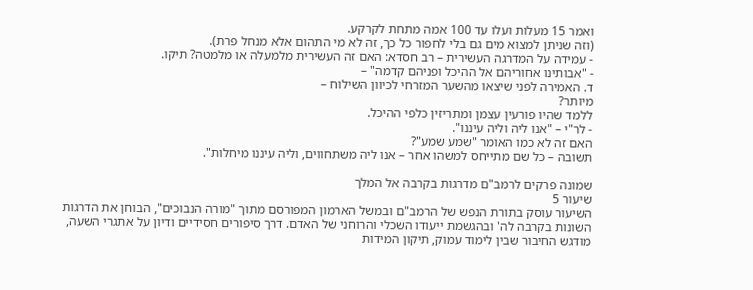ואמר 15 מעלות ועלו עד 100 אמה מתחת לקרקע.
(וזה שניתן למצוא מים גם בלי לחפור כל כך, זה לא מי התהום אלא מנחל פרת).
- עמידה על המדרגה העשירית – רב חסדא: האם זה העשירית מלמעלה או מלמטה? תיקו.
- "אבותינו אחוריהם אל ההיכל ופניהם קדמה" –
ד. האמירה לפני שיצאו מהשער המזרחי לכיוון השילוח –
מיותר?
ללמד שהיו פורעין עצמן ומתריזין כלפי ההיכל.
- לר"י – "אנו ליה וליה עיננו".
האם זה לא כמו האומר "שמע שמע"?
תשובה – כל שם מתייחס למשהו אחר – אנו ליה משתחווים, וליה עיננו מיחלות".

שמונה פרקים לרמב"ם מדרגות בקרבה אל המלך
שיעור 5
השיעור עוסק בתורת הנפש של הרמב"ם ובמשל הארמון המפורסם מתוך "מורה הנבוכים", הבוחן את הדרגות השונות בקרבה לה' ובהגשמת ייעודו השכלי והרוחני של האדם. דרך סיפורים חסידיים ודיון על אתגרי השעה, מודגש החיבור שבין לימוד עמוק, תיקון המידות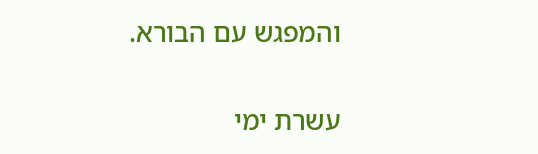והמפגש עם הבורא.

עשרת ימי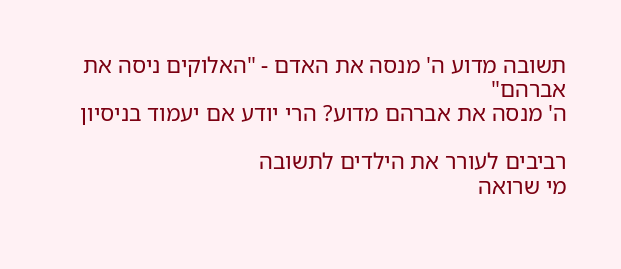תשובה מדוע ה' מנסה את האדם - "האלוקים ניסה את אברהם"
ה' מנסה את אברהם מדוע? הרי יודע אם יעמוד בניסיון

רביבים לעורר את הילדים לתשובה
מי שרואה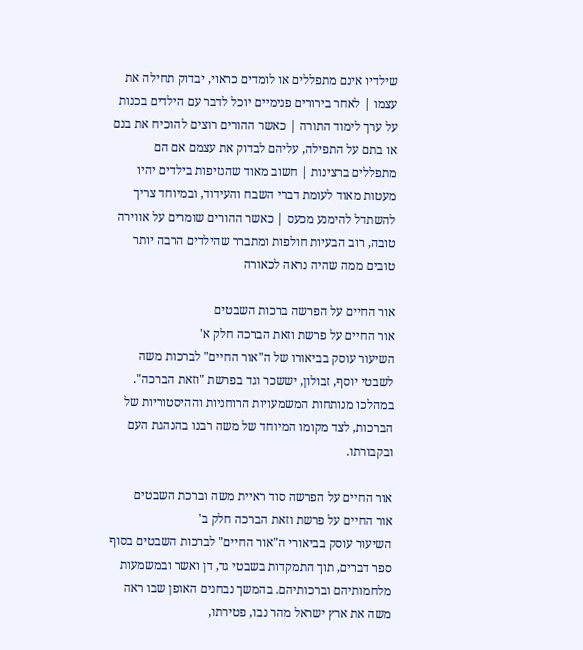שילדיו אינם מתפללים או לומדים כראוי, יבדוק תחילה את עצמו | לאחר בירורים פנימיים יוכל לדבר עם הילדים בכנות על ערך לימוד התורה | כאשר ההורים רוצים להוכיח את בנם או בתם על התפילה, עליהם לבדוק את עצמם אם הם מתפללים ברצינות | חשוב מאוד שהנזיפות בילדים יהיו מעטות מאוד לעומת דברי השבח והעידוד, ובמיוחד צריך להשתדל להימנע מכעס | כאשר ההורים שומרים על אווירה טובה, רוב הבעיות חולפות ומתברר שהילדים הרבה יותר טובים ממה שהיה נראה לכאורה

אור החיים על הפרשה ברכות השבטים
אור החיים על פרשת וזאת הברכה חלק א'
השיעור עוסק בביאורו של ה"אור החיים" לברכות משה לשבטי יוסף, זבולון, יששכר וגד בפרשת "וזאת הברכה". במהלכו מנותחות המשמעויות הרוחניות וההיסטוריות של הברכות, לצד מקומו המיוחד של משה רבנו בהנהגת העם ובקבורתו.

אור החיים על הפרשה סוד ראיית משה וברכת השבטים
אור החיים על פרשת וזאת הברכה חלק ב'
השיעור עוסק בביאורי ה"אור החיים" לברכות השבטים בסוף ספר דברים, תוך התמקדות בשבטי גד, דן ואשר ובמשמעות מלחמותיהם וברכותיהם. בהמשך נבחנים האופן שבו ראה משה את ארץ ישראל מהר נבו, פטירתו,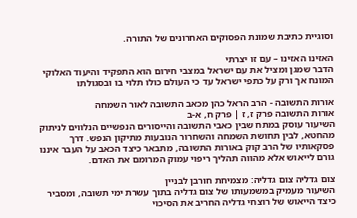וסוגיית כתיבת שמונת הפסוקים האחרונים של התורה.

האזינו האזינו – עם זו יצרתי
הדבר שמגן ומציל את עם ישראל במצבי חירום הוא התפקיד והיעוד האלוקי המונח אך ורק על כתפי ישראל עד כי העולם כולו תלוי בו ובסגולתו

אורות התשובה - הרב הראל כהן מכאב התשובה לאור השמחה
אורות התשובה פרק ז, ז | פרק ח, א-ב
השיעור עוסק במתח שבין כאבי התשובה והייסורים הנפשיים הנלווים לניתוק מהחטא, לבין תחושת השמחה והשחרור הנובעות מתיקון הנפש. דרך פסקאותיו של הרב קוק באורות התשובה, מתבאר כיצד הכאב על העבר איננו גורם לייאוש אלא מהווה תהליך ריפוי עמוק המרומם את האדם.

צום גדליה צום גדליה: מצמיחת חורבן לבניין
השיעור מעמיק במשמעותו של צום גדליה בתוך עשרת ימי תשובה, ומסביר כיצד הייאוש של רוצחי גדליה החריב את הסיכוי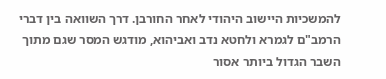להמשכיות היישוב היהודי לאחר החורבן. דרך השוואה בין דברי הרמב"ם לגמרא ולחטא נדב ואביהוא, מודגש המסר שגם מתוך השבר הגדול ביותר אסור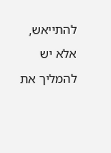להתייאש, אלא יש להמליך את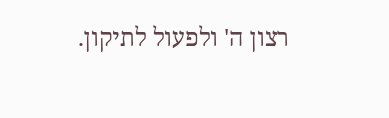רצון ה' ולפעול לתיקון.